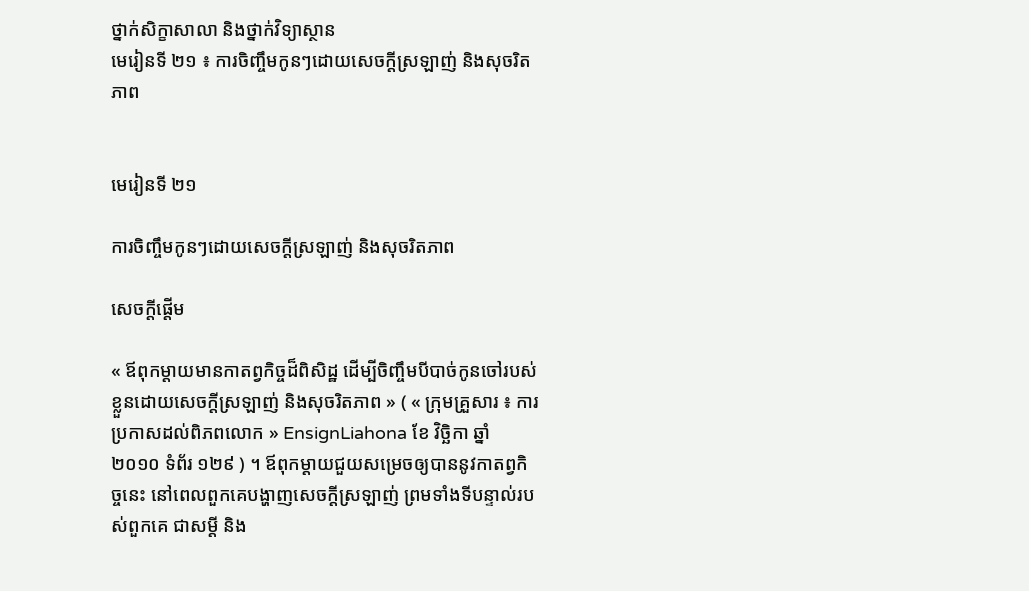ថ្នាក់សិក្ខាសាលា និងថ្នាក់វិទ្យាស្ថាន
មេរៀនទី ២១ ៖ ការចិញ្ចឹមកូនៗដោយសេចក្ដីស្រឡាញ់ និងសុចរិតភាព


មេរៀនទី ២១

ការចិញ្ចឹមកូនៗដោយសេចក្ដីស្រឡាញ់ និងសុចរិតភាព

សេចក្ដីផ្ដើម

« ឪពុកម្ដាយមានកាតព្វកិច្ចដ៏ពិសិដ្ឋ ដើម្បីចិញ្ចឹមបីបាច់កូនចៅរបស់ខ្លួនដោយសេចក្ដីស្រឡាញ់ និងសុចរិតភាព » ( « ក្រុមគ្រួសារ ៖ ការប្រកាសដល់ពិភពលោក » EnsignLiahona ខែ វិច្ឆិកា ឆ្នាំ ២០១០ ទំព័រ ១២៩ ) ។ ឪពុកម្ដាយជួយសម្រេចឲ្យបាននូវកាតព្វកិច្ចនេះ នៅពេលពួកគេបង្ហាញសេចក្ដីស្រឡាញ់ ព្រមទាំងទីបន្ទាល់របស់ពួកគេ ជាសម្ដី និង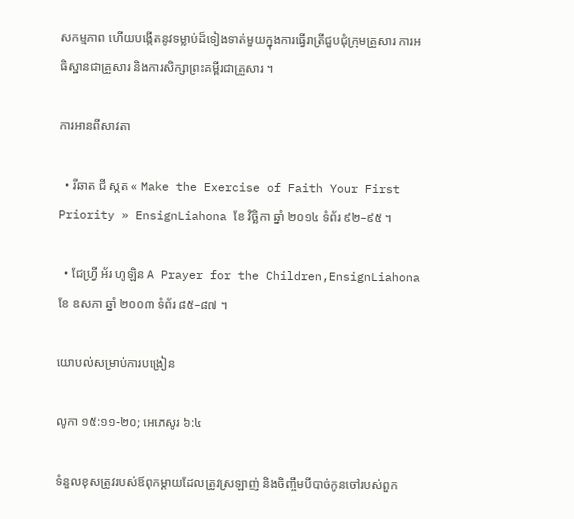សកម្មភាព ហើយបង្កើតនូវទម្លាប់ដ៏ទៀងទាត់មួយក្នុងការធ្វើរាត្រីជួបជុំក្រុមគ្រួសារ ការអធិស្ឋានជាគ្រួសារ និងការសិក្សាព្រះគម្ពីរជាគ្រួសារ ។

ការអានពីសាវតា

  • រីឆាត ជី ស្កត « Make the Exercise of Faith Your First Priority » EnsignLiahona ខែ វិច្ឆិកា ឆ្នាំ ២០១៤ ទំព័រ ៩២–៩៥ ។

  • ជែហ្វ្រី អ័រ ហូឡិន A Prayer for the Children,EnsignLiahona ខែ ឧសភា ឆ្នាំ ២០០៣ ទំព័រ ៨៥–៨៧ ។

យោបល់សម្រាប់ការបង្រៀន

លូកា ១៥:១១-២០; អេភេសូរ ៦:៤

ទំនួលខុសត្រូវរបស់ឪពុកម្ដាយដែលត្រូវស្រឡាញ់ និងចិញ្ចឹមបីបាច់កូនចៅរបស់ពួក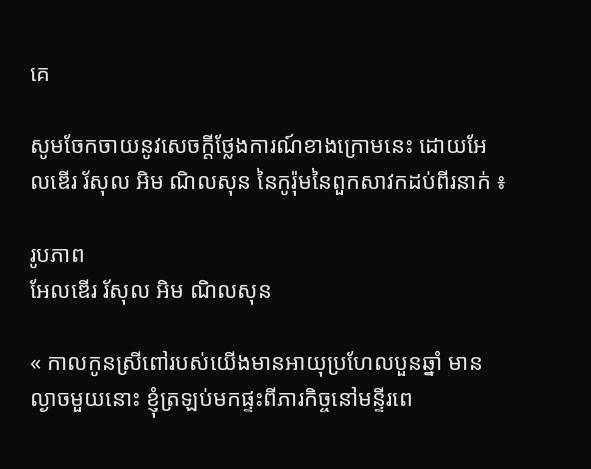គេ

សូមចែកចាយនូវសេចក្ដីថ្លែងការណ៍ខាងក្រោមនេះ ដោយអែលឌើរ រ័សុល អិម ណិលសុន នៃកូរ៉ុមនៃពួកសាវកដប់ពីរនាក់ ៖

រូបភាព
អែលឌើរ រ័សុល អិម ណិលសុន

« កាលកូនស្រីពៅរបស់យើងមានអាយុប្រហែលបួនឆ្នាំ មានល្ងាចមួយនោះ ខ្ញុំត្រឡប់មកផ្ទះពីភារកិច្ចនៅមន្ទីរពេ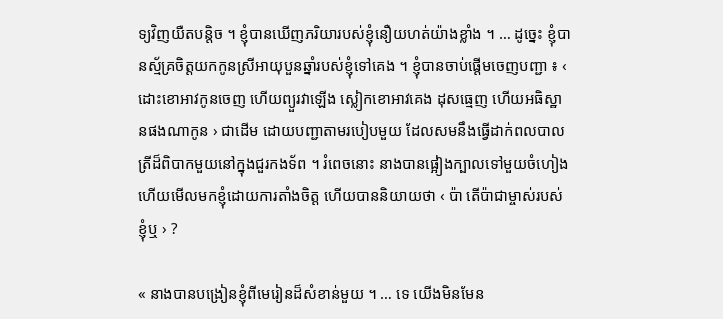ទ្យវិញយឺតបន្តិច ។ ខ្ញុំបានឃើញភរិយារបស់ខ្ញុំនឿយហត់យ៉ាងខ្លាំង ។ … ដូច្នេះ ខ្ញុំបានស្ម័គ្រចិត្តយកកូនស្រីអាយុបួនឆ្នាំរបស់ខ្ញុំទៅគេង ។ ខ្ញុំបានចាប់ផ្ដើមចេញបញ្ជា ៖ ‹ ដោះខោអាវកូនចេញ ហើយព្យួរវាឡើង ស្លៀកខោអាវគេង ដុសធ្មេញ ហើយអធិស្ឋានផងណាកូន › ជាដើម ដោយបញ្ជាតាមរបៀបមួយ ដែលសមនឹងធ្វើដាក់ពលបាលត្រីដ៏ពិបាកមួយនៅក្នុងជួរកងទ័ព ។ រំពេចនោះ នាងបានផ្អៀងក្បាលទៅមួយចំហៀង ហើយមើលមកខ្ញុំដោយការតាំងចិត្ត ហើយបាននិយាយថា ‹ ប៉ា តើប៉ាជាម្ចាស់របស់ខ្ញុំឬ › ?

« នាងបានបង្រៀនខ្ញុំពីមេរៀនដ៏សំខាន់មួយ ។ … ទេ យើងមិនមែន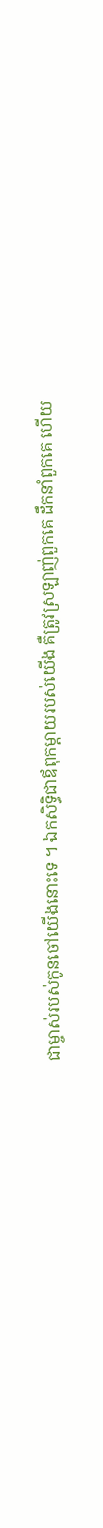ជាម្ចាស់របស់កូនចៅយើងនោះទេ ។ ឯកសិទ្ធិជាឪពុកម្ដាយរបស់យើង គឺត្រូវស្រឡាញ់ពួកគេ ដឹកនាំពួកគេ ហើយ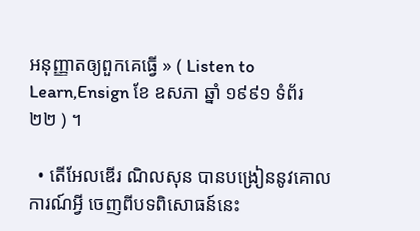អនុញ្ញាតឲ្យពួកគេធ្វើ » ( Listen to Learn,Ensign ខែ ឧសភា ឆ្នាំ ១៩៩១ ទំព័រ ២២ ) ។

  • តើអែលឌើរ ណិលសុន បានបង្រៀននូវគោលការណ៍អ្វី ចេញពីបទពិសោធន៍នេះ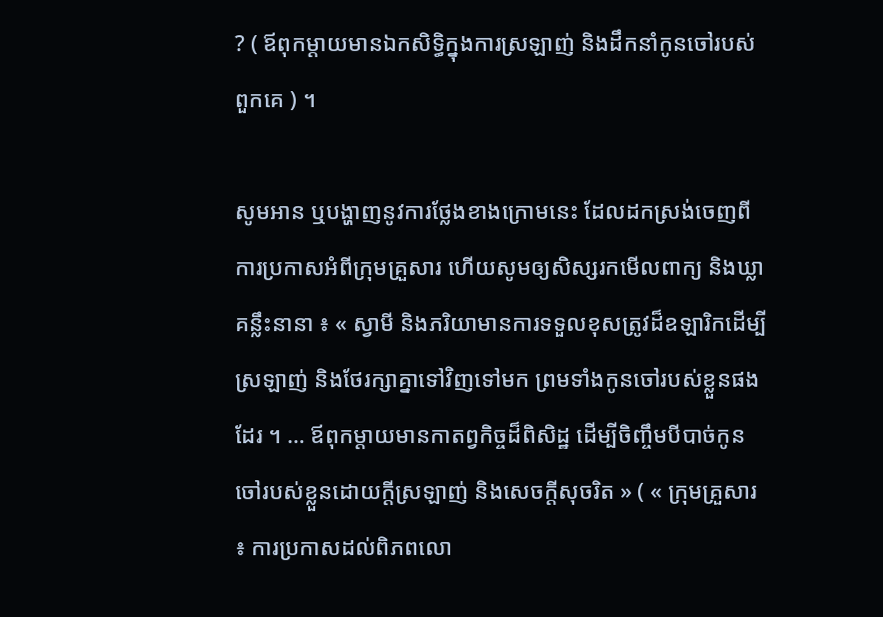? ( ឪពុកម្ដាយមានឯកសិទ្ធិក្នុងការស្រឡាញ់ និងដឹកនាំកូនចៅរបស់ពួកគេ ) ។

សូមអាន ឬបង្ហាញនូវការថ្លែងខាងក្រោមនេះ ដែលដកស្រង់ចេញពីការប្រកាសអំពីក្រុមគ្រួសារ ហើយសូមឲ្យសិស្សរកមើលពាក្យ និងឃ្លាគន្លឹះនានា ៖ « ស្វាមី និងភរិយាមានការទទួលខុសត្រូវដ៏ឧឡារិកដើម្បីស្រឡាញ់ និងថែរក្សាគ្នាទៅវិញទៅមក ព្រមទាំងកូនចៅរបស់ខ្លួនផងដែរ ។ … ឪពុកម្ដាយមានកាតព្វកិច្ចដ៏ពិសិដ្ឋ ដើម្បីចិញ្ចឹមបីបាច់កូនចៅរបស់ខ្លួនដោយក្ដីស្រឡាញ់ និងសេចក្ដីសុចរិត » ( « ក្រុមគ្រួសារ ៖ ការប្រកាសដល់ពិភពលោ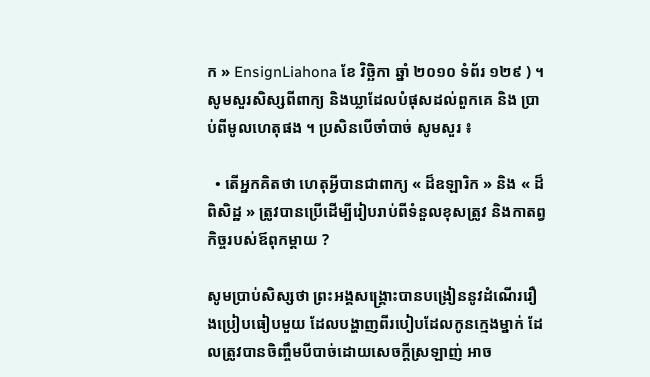ក » EnsignLiahona ខែ វិច្ឆិកា ឆ្នាំ ២០១០ ទំព័រ ១២៩ ) ។ សូមសួរសិស្សពីពាក្យ និងឃ្លាដែលបំផុសដល់ពួកគេ និង ប្រាប់ពីមូលហេតុផង ។ ប្រសិនបើចាំបាច់ សូមសួរ ៖

  • តើអ្នកគិតថា ហេតុអ្វីបានជាពាក្យ « ដ៏ឧឡារិក » និង « ដ៏ពិសិដ្ឋ » ត្រូវបានប្រើដើម្បីរៀបរាប់ពីទំនួលខុសត្រូវ និងកាតព្វកិច្ចរបស់ឪពុកម្ដាយ ?

សូមប្រាប់សិស្សថា ព្រះអង្គសង្គ្រោះបានបង្រៀននូវដំណើររឿងប្រៀបធៀបមួយ ដែលបង្ហាញពីរបៀបដែលកូនក្មេងម្នាក់ ដែលត្រូវបានចិញ្ចឹមបីបាច់ដោយសេចក្ដីស្រឡាញ់ អាច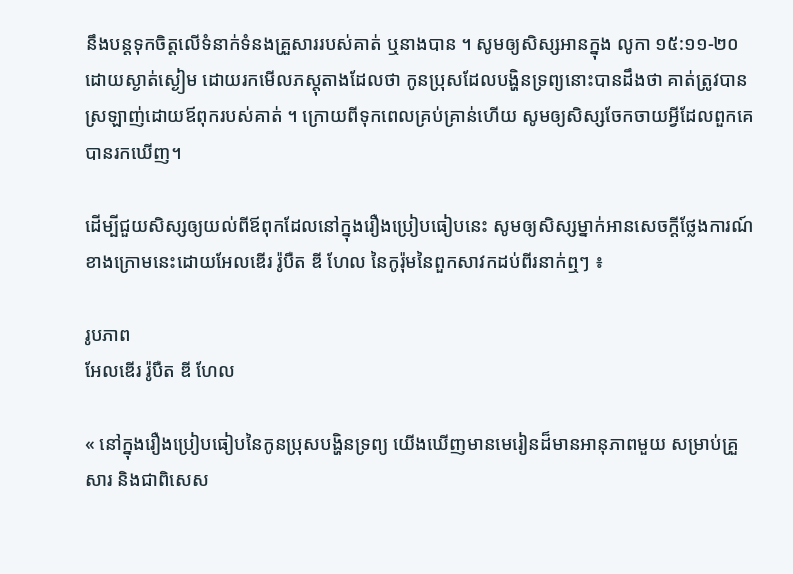នឹងបន្ដទុកចិត្តលើទំនាក់ទំនងគ្រួសាររបស់គាត់ ឬនាងបាន ។ សូមឲ្យសិស្សអានក្នុង លូកា ១៥:១១-២០ ដោយស្ងាត់ស្ងៀម ដោយរកមើលភស្ដុតាងដែលថា កូនប្រុសដែលបង្ហិនទ្រព្យនោះបានដឹងថា គាត់ត្រូវបានស្រឡាញ់ដោយឪពុករបស់គាត់ ។ ក្រោយពីទុកពេលគ្រប់គ្រាន់ហើយ សូមឲ្យសិស្សចែកចាយអ្វីដែលពួកគេបានរកឃើញ។

ដើម្បីជួយសិស្សឲ្យយល់ពីឪពុកដែលនៅក្នុងរឿងប្រៀបធៀបនេះ សូមឲ្យសិស្សម្នាក់អានសេចក្ដីថ្លែងការណ៍ខាងក្រោមនេះដោយអែលឌើរ រ៉ូបឺត ឌី ហែល នៃកូរ៉ុមនៃពួកសាវកដប់ពីរនាក់ឮៗ ៖

រូបភាព
អែលឌើរ រ៉ូបឺត ឌី ហែល

« នៅក្នុងរឿងប្រៀបធៀបនៃកូនប្រុសបង្ហិនទ្រព្យ យើងឃើញមានមេរៀនដ៏មានអានុភាពមួយ សម្រាប់គ្រួសារ និងជាពិសេស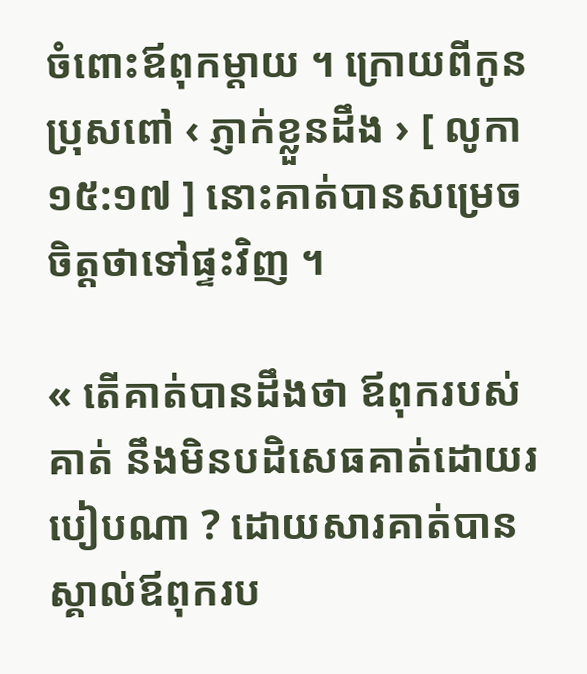ចំពោះឪពុកម្ដាយ ។ ក្រោយពីកូនប្រុសពៅ ‹ ភ្ញាក់ខ្លួនដឹង › [ លូកា ១៥:១៧ ] នោះគាត់បានសម្រេចចិត្តថាទៅផ្ទះវិញ ។

« តើគាត់បានដឹងថា ឪពុករបស់គាត់ នឹងមិនបដិសេធគាត់ដោយរបៀបណា ? ដោយសារគាត់បានស្គាល់ឪពុករប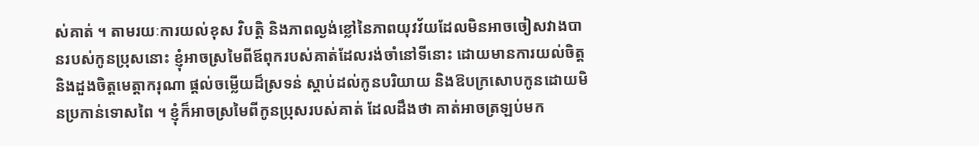ស់គាត់ ។ តាមរយៈការយល់ខុស វិបត្តិ និងភាពល្ងង់ខ្លៅនៃភាពយុវវ័យដែលមិនអាចចៀសវាងបានរបស់កូនប្រុសនោះ ខ្ញុំអាចស្រមៃពីឪពុករបស់គាត់ដែលរង់ចាំនៅទីនោះ ដោយមានការយល់ចិត្ត និងដួងចិត្តមេត្តាករុណា ផ្ដល់ចម្លើយដ៏ស្រទន់ ស្ដាប់ដល់កូនបរិយាយ និងឱបក្រសោបកូនដោយមិនប្រកាន់ទោសពៃ ។ ខ្ញុំក៏អាចស្រមៃពីកូនប្រុសរបស់គាត់ ដែលដឹងថា គាត់អាចត្រឡប់មក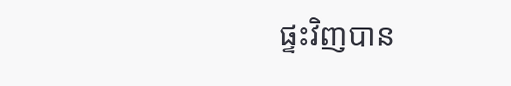ផ្ទះវិញបាន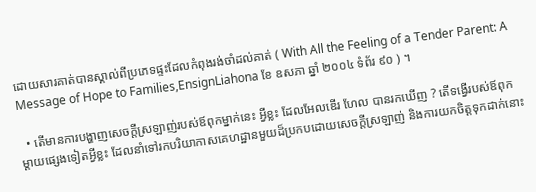ដោយសារគាត់បានស្គាល់ពីប្រភេទផ្ទះដែលកំពុងរង់ចាំដល់គាត់ ( With All the Feeling of a Tender Parent: A Message of Hope to Families,EnsignLiahona ខែ ឧសភា ឆ្នាំ ២០០៤ ទំព័រ ៩០ ) ។

  • តើមានការបង្ហាញសេចក្ដីស្រឡាញ់របស់ឪពុកម្នាក់នេះ អ្វីខ្លះ ដែលអែលឌើរ ហែល បានរកឃើញ ? តើទង្វើរបស់ឪពុកម្ដាយផ្សេងទៀតអ្វីខ្លះ ដែលនាំទៅរកបរិយាកាសគេហដ្ឋានមួយដ៏ប្រកបដោយសេចក្ដីស្រឡាញ់ និងការយកចិត្តទុកដាក់នោះ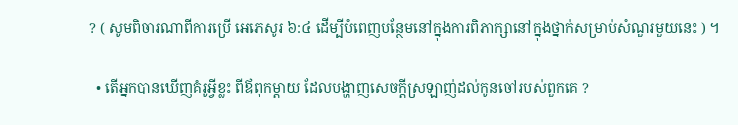? ( សូមពិចារណាពីការប្រើ អេភេសូរ ៦:៤ ដើម្បីបំពេញបន្ថែមនៅក្នុងការពិភាក្សានៅក្នុងថ្នាក់សម្រាប់សំណួរមួយនេះ ) ។

  • តើអ្នកបានឃើញគំរូអ្វីខ្លះ ពីឪពុកម្ដាយ ដែលបង្ហាញសេចក្ដីស្រឡាញ់ដល់កូនចៅរបស់ពួកគេ ?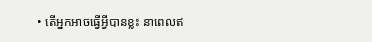• តើអ្នកអាចធ្វើអ្វីបានខ្លះ នាពេលឥ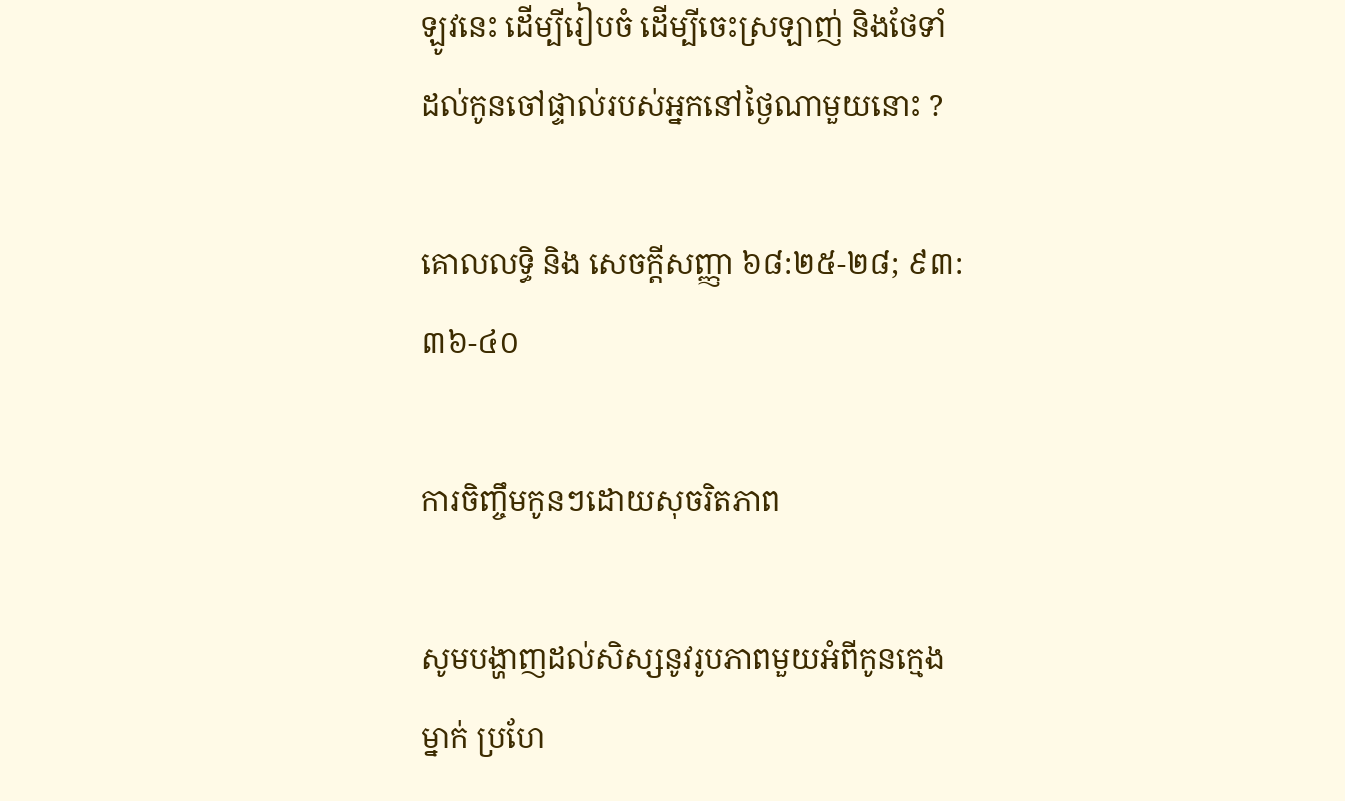ឡូវនេះ ដើម្បីរៀបចំ ដើម្បីចេះស្រឡាញ់ និងថែទាំដល់កូនចៅផ្ទាល់របស់អ្នកនៅថ្ងៃណាមួយនោះ ?

គោលលទ្ធិ និង សេចក្តីសញ្ញា ៦៨:២៥-២៨; ៩៣:៣៦-៤០

ការចិញ្ចឹមកូនៗដោយសុចរិតភាព

សូមបង្ហាញដល់សិស្សនូវរូបភាពមួយអំពីកូនក្មេងម្នាក់ ប្រហែ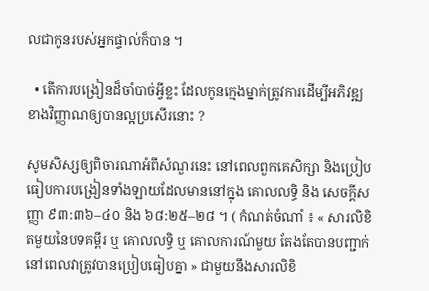លជាកូនរបស់អ្នកផ្ទាល់ក៏បាន ។

  • តើការបង្រៀនដ៏ចាំបាច់អ្វីខ្លះ ដែលកូនក្មេងម្នាក់ត្រូវការដើម្បីអភិវឌ្ឍខាងវិញ្ញាណឲ្យបានល្អប្រសើរនោះ ?

សូមសិស្សឲ្យពិចារណាអំពីសំណួរនេះ នៅពេលពួកគេសិក្សា និងប្រៀបធៀបការបង្រៀនទាំងឡាយដែលមាននៅក្នុង គោលលទ្ធិ និង សេចក្ដីសញ្ញា ៩៣:៣៦–៤០ និង ៦៨:២៥–២៨ ។ ( កំណត់ចំណាំ ៖ « សារលិខិតមួយនៃបទគម្ពីរ ឬ គោលលទ្ធិ ឬ គោលការណ៍មួយ តែងតែបានបញ្ជាក់ នៅពេលវាត្រូវបានប្រៀបធៀបគ្នា » ជាមួយនឹងសារលិខិ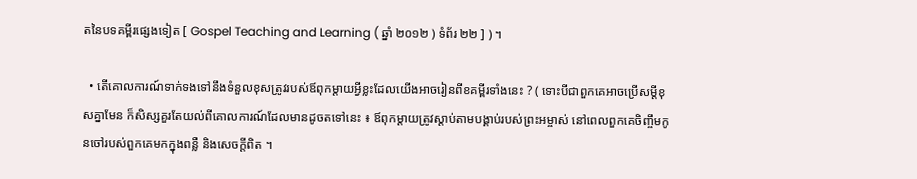តនៃបទគម្ពីរផ្សេងទៀត [ Gospel Teaching and Learning ( ឆ្នាំ ២០១២ ) ទំព័រ ២២ ] ) ។

  • តើគោលការណ៍ទាក់ទងទៅនឹងទំនួលខុសត្រូវរបស់ឪពុកម្ដាយអ្វីខ្លះដែលយើងអាចរៀនពីខគម្ពីរទាំងនេះ ? ( ទោះបីជាពួកគេអាចប្រើសម្ដីខុសគ្នាមែន ក៏សិស្សគួរតែយល់ពីគោលការណ៍ដែលមានដូចតទៅនេះ ៖ ឪពុកម្ដាយត្រូវស្ដាប់តាមបង្គាប់របស់ព្រះអម្ចាស់ នៅពេលពួកគេចិញ្ចឹមកូនចៅរបស់ពួកគេមកក្នុងពន្លឺ និងសេចក្ដីពិត ។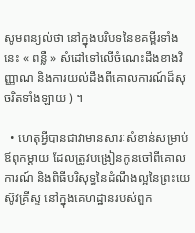សូមពន្យល់ថា នៅក្នុងបរិបទនៃខគម្ពីរទាំងនេះ « ពន្លឺ » សំដៅទៅលើចំណេះដឹងខាងវិញ្ញាណ និងការយល់ដឹងពីគោលការណ៍ដ៏សុចរិតទាំងឡាយ ) ។

  • ហេតុអ្វីបានជាវាមានសារៈសំខាន់សម្រាប់ឪពុកម្ដាយ ដែលត្រូវបង្រៀនកូនចៅពីគោលការណ៍ និងពិធីបរិសុទ្ធនៃដំណឹងល្អនៃព្រះយេស៊ូវគ្រីស្ទ នៅក្នុងគេហដ្ឋានរបស់ពួក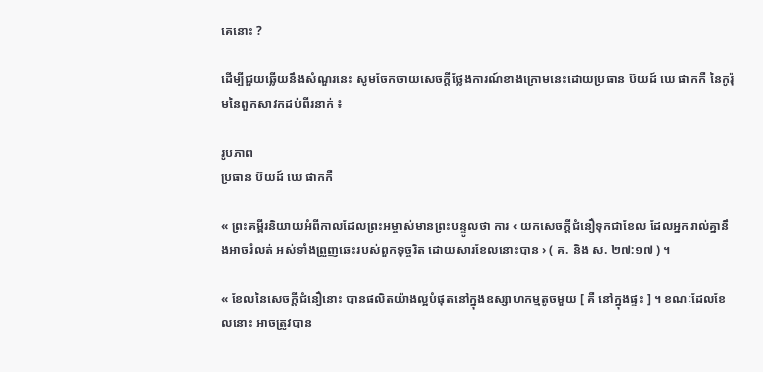គេនោះ ?

ដើម្បីជួយឆ្លើយនឹងសំណួរនេះ សូមចែកចាយសេចក្ដីថ្លែងការណ៍ខាងក្រោមនេះដោយប្រធាន ប៊យដ៍ ឃេ ផាកកឺ នៃកូរ៉ុមនៃពួកសាវកដប់ពីរនាក់ ៖

រូបភាព
ប្រធាន ប៊យដ៍ ឃេ ផាកកឺ

« ព្រះគម្ពីរនិយាយអំពីកាលដែលព្រះអម្ចាស់មានព្រះបន្ទូលថា ការ ‹ យកសេចក្តីជំនឿទុកជាខែល ដែលអ្នករាល់គ្នានឹងអាចរំលត់ អស់ទាំងព្រួញឆេះរបស់ពួកទុច្ចរិត ដោយសារខែលនោះបាន › ( គ. និង ស. ២៧:១៧ ) ។

« ខែលនៃសេចក្ដីជំនឿនោះ បានផលិតយ៉ាងល្អបំផុតនៅក្នុងឧស្សាហកម្មតូចមួយ [ គឺ នៅក្នុងផ្ទះ ] ។ ខណៈដែលខែលនោះ អាចត្រូវបាន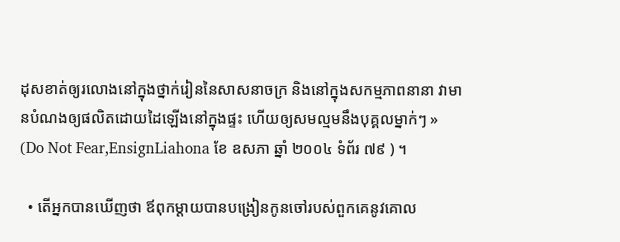ដុសខាត់ឲ្យរលោងនៅក្នុងថ្នាក់រៀននៃសាសនាចក្រ និងនៅក្នុងសកម្មភាពនានា វាមានបំណងឲ្យផលិតដោយដៃឡើងនៅក្នុងផ្ទះ ហើយឲ្យសមល្មមនឹងបុគ្គលម្នាក់ៗ » (Do Not Fear,EnsignLiahona ខែ ឧសភា ឆ្នាំ ២០០៤ ទំព័រ ៧៩ ) ។

  • តើអ្នកបានឃើញថា ឪពុកម្ដាយបានបង្រៀនកូនចៅរបស់ពួកគេនូវគោល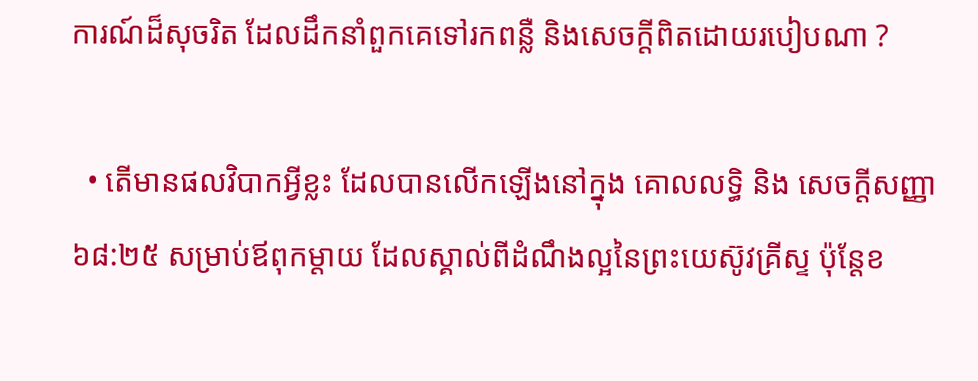ការណ៍ដ៏សុចរិត ដែលដឹកនាំពួកគេទៅរកពន្លឺ និងសេចក្ដីពិតដោយរបៀបណា ?

  • តើមានផលវិបាកអ្វីខ្លះ ដែលបានលើកឡើងនៅក្នុង គោលលទ្ធិ និង សេចក្ដីសញ្ញា ៦៨:២៥ សម្រាប់ឪពុកម្ដាយ ដែលស្គាល់ពីដំណឹងល្អនៃព្រះយេស៊ូវគ្រីស្ទ ប៉ុន្ដែខ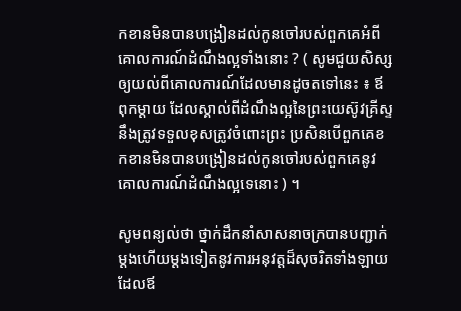កខានមិនបានបង្រៀនដល់កូនចៅរបស់ពួកគេអំពីគោលការណ៍ដំណឹងល្អទាំងនោះ ? ( សូមជួយសិស្សឲ្យយល់ពីគោលការណ៍ដែលមានដូចតទៅនេះ ៖ ឪពុកម្ដាយ ដែលស្គាល់ពីដំណឹងល្អនៃព្រះយេស៊ូវគ្រីស្ទ នឹងត្រូវទទួលខុសត្រូវចំពោះព្រះ ប្រសិនបើពួកគេខកខានមិនបានបង្រៀនដល់កូនចៅរបស់ពួកគេនូវគោលការណ៍ដំណឹងល្អទេនោះ ) ។

សូមពន្យល់ថា ថ្នាក់ដឹកនាំសាសនាចក្របានបញ្ជាក់ម្ដងហើយម្ដងទៀតនូវការអនុវត្តដ៏សុចរិតទាំងឡាយ ដែលឪ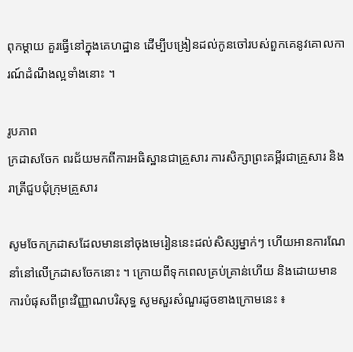ពុកម្ដាយ គួរធ្វើនៅក្នុងគេហដ្ឋាន ដើម្បីបង្រៀនដល់កូនចៅរបស់ពួកគេនូវគោលការណ៍ដំណឹងល្អទាំងនោះ ។

រូបភាព
ក្រដាសចែក ពរជ័យមកពីការអធិស្ឋានជាគ្រួសារ ការសិក្សាព្រះគម្ពីរជាគ្រួសារ និងរាត្រីជួបជុំក្រុមគ្រួសារ

សូមចែកក្រដាសដែលមាននៅចុងមេរៀននេះដល់សិស្សម្នាក់ៗ ហើយអានការណែនាំនៅលើក្រដាសចែកនោះ ។ ក្រោយពីទុកពេលគ្រប់គ្រាន់ហើយ និងដោយមានការបំផុសពីព្រះវិញ្ញាណបរិសុទ្ធ សូមសួរសំណួរដូចខាងក្រោមនេះ ៖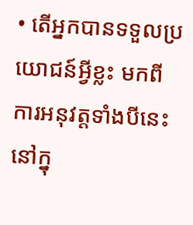• តើអ្នកបានទទួលប្រយោជន៍អ្វីខ្លះ មកពីការអនុវត្តទាំងបីនេះនៅក្នុ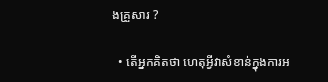ងគ្រួសារ ?

  • តើអ្នកគិតថា ហេតុអ្វីវាសំខាន់ក្នុងការអ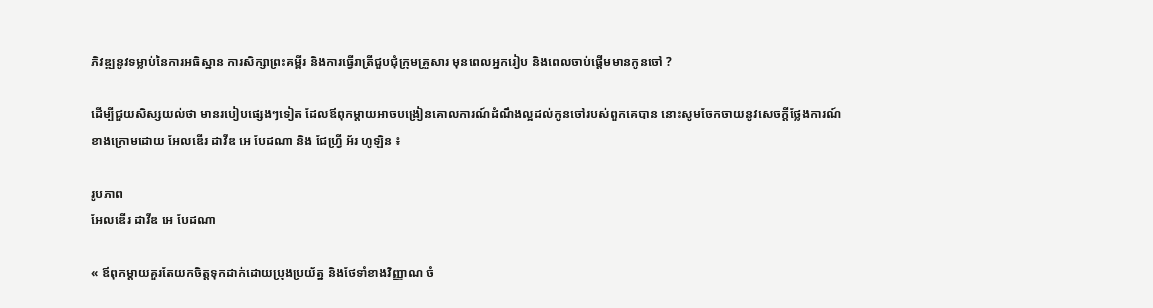ភិវឌ្ឍនូវទម្លាប់នៃការអធិស្ឋាន ការសិក្សាព្រះគម្ពីរ និងការធ្វើរាត្រីជួបជុំក្រុមគ្រួសារ មុនពេលអ្នករៀប និងពេលចាប់ផ្ដើមមានកូនចៅ ?

ដើម្បីជួយសិស្សយល់ថា មានរបៀបផ្សេងៗទៀត ដែលឪពុកម្ដាយអាចបង្រៀនគោលការណ៍ដំណឹងល្អដល់កូនចៅរបស់ពួកគេបាន នោះសូមចែកចាយនូវសេចក្ដីថ្លែងការណ៍ខាងក្រោមដោយ អែលឌើរ ដាវីឌ អេ បែដណា និង ជែហ្វ្រី អ័រ ហូឡិន ៖

រូបភាព
អែលឌើរ ដាវីឌ អេ បែដណា

« ឪពុកម្ដាយគួរតែយកចិត្តទុកដាក់ដោយប្រុងប្រយ័ត្ន និងថែទាំខាងវិញ្ញាណ ចំ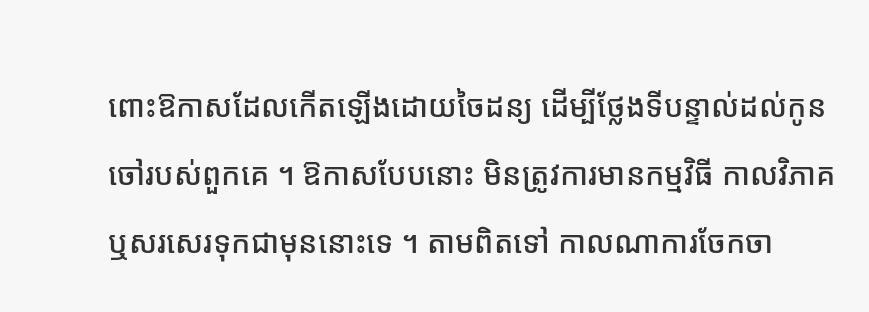ពោះឱកាសដែលកើតឡើងដោយចៃដន្យ ដើម្បីថ្លែងទីបន្ទាល់ដល់កូនចៅរបស់ពួកគេ ។ ឱកាសបែបនោះ មិនត្រូវការមានកម្មវិធី កាលវិភាគ ឬសរសេរទុកជាមុននោះទេ ។ តាមពិតទៅ កាលណាការចែកចា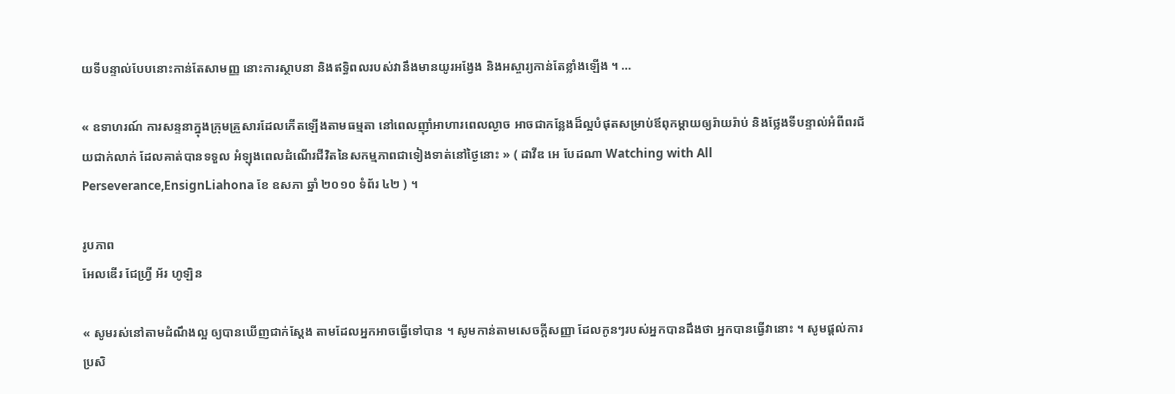យទីបន្ទាល់បែបនោះកាន់តែសាមញ្ញ នោះការស្ថាបនា និងឥទ្ធិពលរបស់វានឹងមានយូរអង្វែង និងអស្ចារ្យកាន់តែខ្លាំងឡើង ។ …

« ឧទាហរណ៍ ការសន្ទនាក្នុងក្រុមគ្រួសារដែលកើតឡើងតាមធម្មតា នៅពេលញ៉ាំអាហារពេលល្ងាច អាចជាកន្លែងដ៏ល្អបំផុតសម្រាប់ឪពុកម្ដាយឲ្យរ៉ាយរ៉ាប់ និងថ្លែងទីបន្ទាល់អំពីពរជ័យជាក់លាក់ ដែលគាត់បានទទួល អំឡុងពេលដំណើរជីវិតនៃសកម្មភាពជាទៀងទាត់នៅថ្ងៃនោះ » ( ដាវីឌ អេ បែដណា Watching with All Perseverance,EnsignLiahona ខែ ឧសភា ឆ្នាំ ២០១០ ទំព័រ ៤២ ) ។

រូបភាព
អែលឌើរ ជែហ្វ្រី អ័រ ហូឡិន

« សូមរស់នៅតាមដំណឹងល្អ ឲ្យបានឃើញជាក់ស្ដែង តាមដែលអ្នកអាចធ្វើទៅបាន ។ សូមកាន់តាមសេចក្ដីសញ្ញា ដែលកូនៗរបស់អ្នកបានដឹងថា អ្នកបានធ្វើវានោះ ។ សូមផ្ដល់ការប្រសិ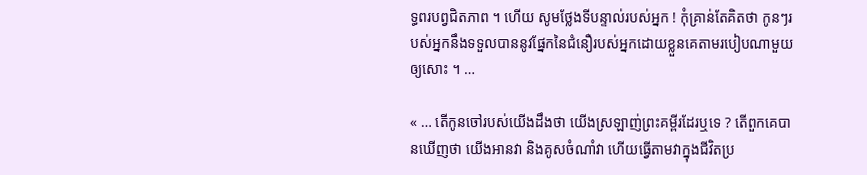ទ្ធពរបព្វជិតភាព ។ ហើយ សូមថ្លែងទីបន្ទាល់របស់អ្នក ! កុំគ្រាន់តែគិតថា កូនៗរបស់អ្នកនឹងទទួលបាននូវផ្នែកនៃជំនឿរបស់អ្នកដោយខ្លួនគេតាមរបៀបណាមួយឲ្យសោះ ។ …

« … តើកូនចៅរបស់យើងដឹងថា យើងស្រឡាញ់ព្រះគម្ពីរដែរឬទេ ? តើពួកគេបានឃើញថា យើងអានវា និងគូសចំណាំវា ហើយធ្វើតាមវាក្នុងជីវិតប្រ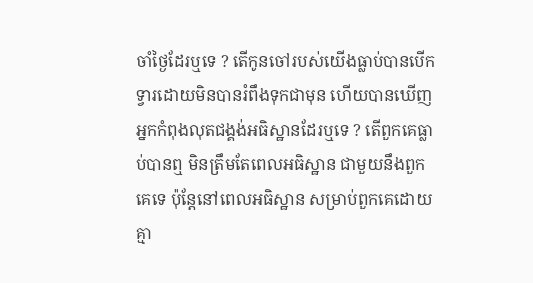ចាំថ្ងៃដែរឬទេ ? តើកូនចៅរបស់យើងធ្លាប់បានបើកទ្វារដោយមិនបានរំពឹងទុកជាមុន ហើយបានឃើញអ្នកកំពុងលុតជង្គង់អធិស្ឋានដែរឬទេ ? តើពួកគេធ្លាប់បានឮ មិនត្រឹមតែពេលអធិស្ឋាន ជាមួយនឹងពួកគេទេ ប៉ុន្តែនៅពេលអធិស្ឋាន សម្រាប់ពួកគេដោយគ្មា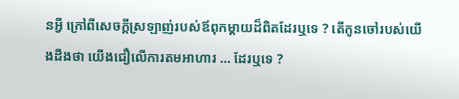នអ្វី ក្រៅពីសេចក្ដីស្រឡាញ់របស់ឪពុកម្ដាយដ៏ពិតដែរឬទេ ? តើកូនចៅរបស់យើងដឹងថា យើងជឿលើការតមអាហារ … ដែរឬទេ ?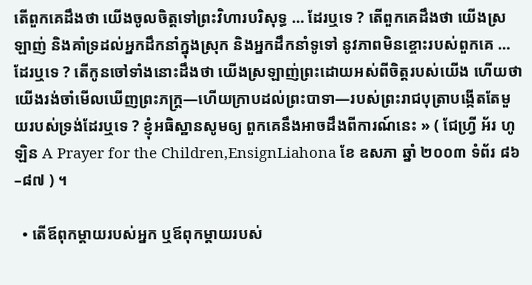តើពួកគេដឹងថា យើងចូលចិត្តទៅព្រះវិហារបរិសុទ្ធ … ដែរឬទេ ? តើពួកគេដឹងថា យើងស្រឡាញ់ និងគាំទ្រដល់អ្នកដឹកនាំក្នុងស្រុក និងអ្នកដឹកនាំទូទៅ នូវភាពមិនខ្ចោះរបស់ពួកគេ … ដែរឬទេ ? តើកូនចៅទាំងនោះដឹងថា យើងស្រឡាញ់ព្រះដោយអស់ពីចិត្តរបស់យើង ហើយថាយើងរង់ចាំមើលឃើញព្រះភក្ត្រ—ហើយក្រាបដល់ព្រះបាទា—របស់ព្រះរាជបុត្រាបង្កើតតែមួយរបស់ទ្រង់ដែរឬទេ ? ខ្ញុំអធិស្ឋានសូមឲ្យ ពួកគេនឹងអាចដឹងពីការណ៍នេះ » ( ជែហ្វ្រី អ័រ ហូឡិន A Prayer for the Children,EnsignLiahona ខែ ឧសភា ឆ្នាំ ២០០៣ ទំព័រ ៨៦–៨៧ ) ។

  • តើឪពុកម្ដាយរបស់អ្នក ឬឪពុកម្ដាយរបស់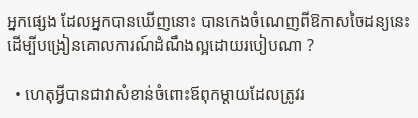អ្នកផ្សេង ដែលអ្នកបានឃើញនោះ បានកេងចំណេញពីឱកាសចៃដន្យនេះ ដើម្បីបង្រៀនគោលការណ៍ដំណឹងល្អដោយរបៀបណា ?

  • ហេតុអ្វីបានជាវាសំខាន់ចំពោះឪពុកម្ដាយដែលត្រូវរ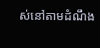ស់នៅតាមដំណឹង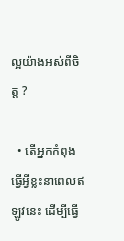ល្អយ៉ាងអស់ពីចិត្ត ?

  • តើអ្នកកំពុងធ្វើអ្វីខ្លះនាពេលឥឡូវនេះ ដើម្បីធ្វើ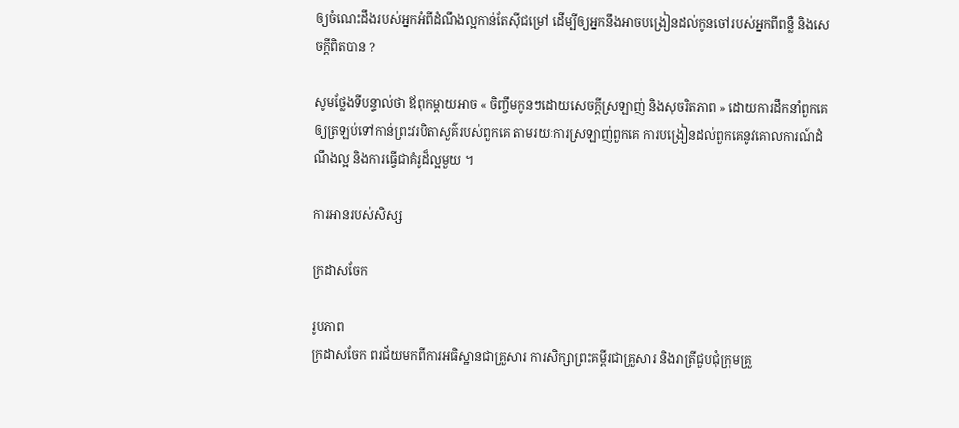ឲ្យចំណេះដឹងរបស់អ្នកអំពីដំណឹងល្អកាន់តែស៊ីជម្រៅ ដើម្បីឲ្យអ្នកនឹងអាចបង្រៀនដល់កូនចៅរបស់អ្នកពីពន្លឺ និងសេចក្ដីពិតបាន ?

សូមថ្លែងទីបន្ទាល់ថា ឪពុកម្ដាយអាច « ចិញ្ចឹមកូនៗដោយសេចក្ដីស្រឡាញ់ និងសុចរិតភាព » ដោយការដឹកនាំពួកគេឲ្យត្រឡប់ទៅកាន់ព្រះវរបិតាសួគ៌របស់ពួកគេ តាមរយៈការស្រឡាញ់ពួកគេ ការបង្រៀនដល់ពួកគេនូវគោលការណ៍ដំណឹងល្អ និងការធ្វើជាគំរូដ៏ល្អមួយ ។

ការអានរបស់សិស្ស

ក្រដាសចែក

រូបភាព
ក្រដាសចែក ពរជ័យមកពីការអធិស្ឋានជាគ្រួសារ ការសិក្សាព្រះគម្ពីរជាគ្រួសារ និងរាត្រីជួបជុំក្រុមគ្រួ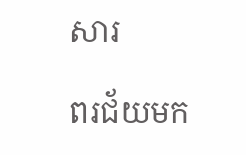សារ

ពរជ័យមក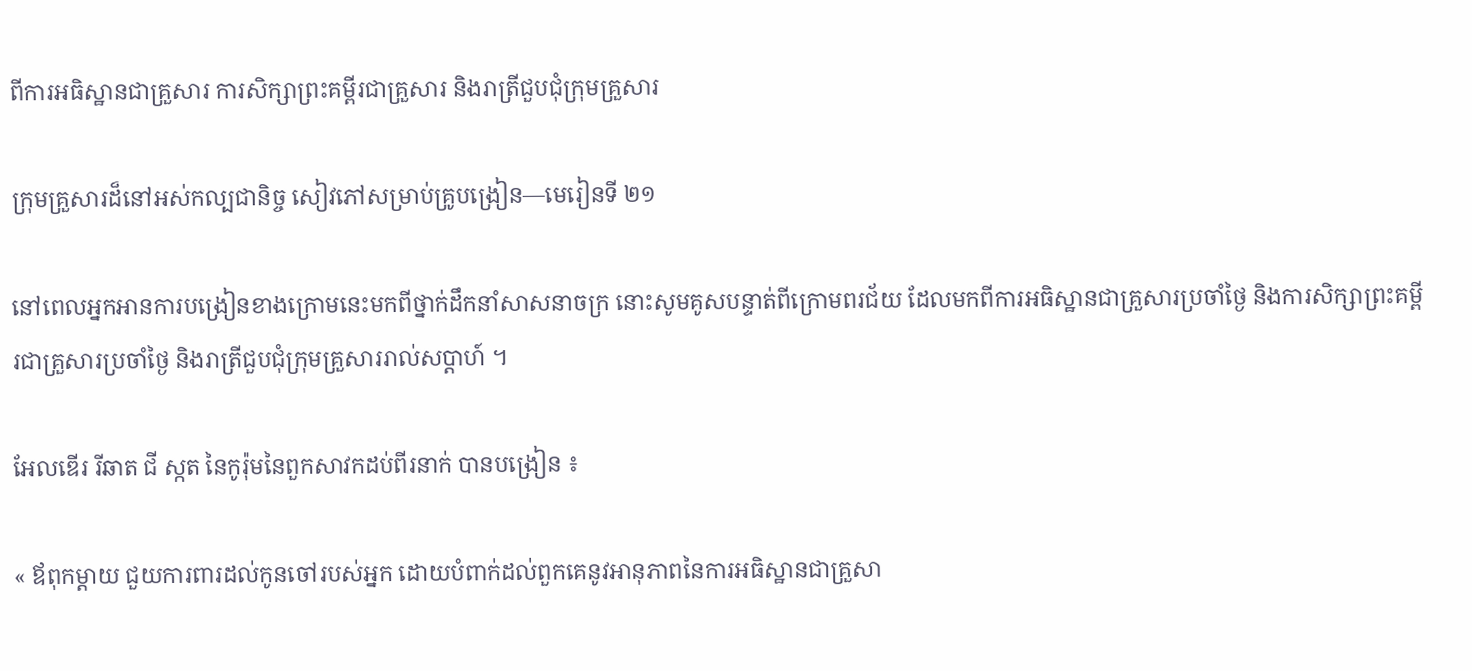ពីការអធិស្ឋានជាគ្រួសារ ការសិក្សាព្រះគម្ពីរជាគ្រួសារ និងរាត្រីជួបជុំក្រុមគ្រួសារ

ក្រុមគ្រួសារដ៏នៅអស់កល្បជានិច្ច សៀវភៅសម្រាប់គ្រូបង្រៀន—មេរៀនទី ២១

នៅពេលអ្នកអានការបង្រៀនខាងក្រោមនេះមកពីថ្នាក់ដឹកនាំសាសនាចក្រ នោះសូមគូសបន្ទាត់ពីក្រោមពរជ័យ ដែលមកពីការអធិស្ឋានជាគ្រួសារប្រចាំថ្ងៃ និងការសិក្សាព្រះគម្ពីរជាគ្រួសារប្រចាំថ្ងៃ និងរាត្រីជួបជុំក្រុមគ្រួសាររាល់សប្ដាហ៍ ។

អែលឌើរ រីឆាត ជី ស្កត នៃកូរ៉ុមនៃពួកសាវកដប់ពីរនាក់ បានបង្រៀន ៖

« ឪពុកម្ដាយ ជួយការពារដល់កូនចៅរបស់អ្នក ដោយបំពាក់ដល់ពួកគេនូវអានុភាពនៃការអធិស្ឋានជាគ្រួសា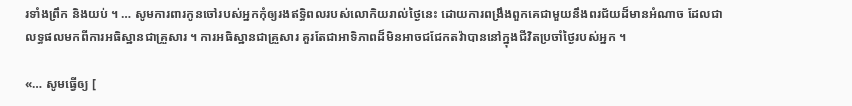រទាំងព្រឹក និងយប់ ។ … សូមការពារកូនចៅរបស់អ្នកកុំឲ្យរងឥទ្ធិពលរបស់លោកិយរាល់ថ្ងៃនេះ ដោយការពង្រឹងពួកគេជាមួយនឹងពរជ័យដ៏មានអំណាច ដែលជាលទ្ធផលមកពីការអធិស្ឋានជាគ្រួសារ ។ ការអធិស្ឋានជាគ្រួសារ គួរតែជាអាទិភាពដ៏មិនអាចជជែកតវ៉ាបាននៅក្នុងជីវិតប្រចាំថ្ងៃរបស់អ្នក ។

«… សូមធ្វើឲ្យ [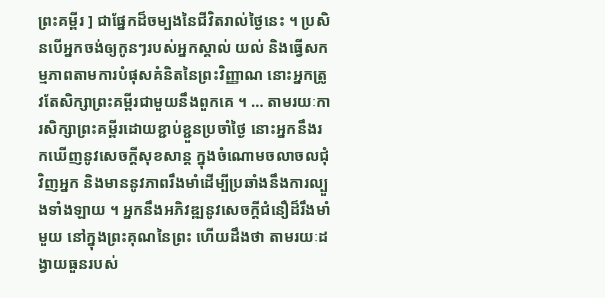ព្រះគម្ពីរ ] ជាផ្នែកដ៏ចម្បងនៃជីវិតរាល់ថ្ងៃនេះ ។ ប្រសិនបើអ្នកចង់ឲ្យកូនៗរបស់អ្នកស្គាល់ យល់ និងធ្វើសកម្មភាពតាមការបំផុសគំនិតនៃព្រះវិញ្ញាណ នោះអ្នកត្រូវតែសិក្សាព្រះគម្ពីរជាមួយនឹងពួកគេ ។ … តាមរយៈការសិក្សាព្រះគម្ពីរដោយខ្ជាប់ខ្ជួនប្រចាំថ្ងៃ នោះអ្នកនឹងរកឃើញនូវសេចក្ដីសុខសាន្ដ ក្នុងចំណោមចលាចលជុំវិញអ្នក និងមាននូវភាពរឹងមាំដើម្បីប្រឆាំងនឹងការល្បួងទាំងឡាយ ។ អ្នកនឹងអភិវឌ្ឍនូវសេចក្ដីជំនឿដ៏រឹងមាំមួយ នៅក្នុងព្រះគុណនៃព្រះ ហើយដឹងថា តាមរយៈដង្វាយធួនរបស់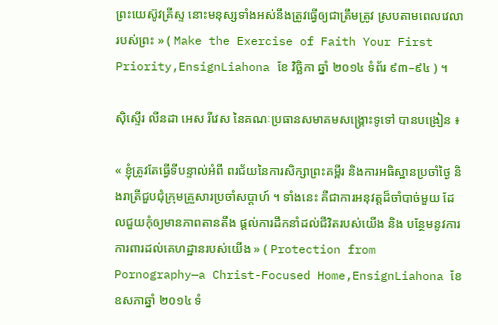ព្រះយេស៊ូវគ្រីស្ទ នោះមនុស្សទាំងអស់នឹងត្រូវធ្វើឲ្យជាត្រឹមត្រូវ ស្របតាមពេលវេលារបស់ព្រះ » ( Make the Exercise of Faith Your First Priority,EnsignLiahona ខែ វិច្ឆិកា ឆ្នាំ ២០១៤ ទំព័រ ៩៣–៩៤ ) ។

ស៊ិស្ទើរ លីនដា អេស រីវេស នៃគណៈប្រធានសមាគមសង្គ្រោះទូទៅ បានបង្រៀន ៖

« ខ្ញុំត្រូវតែធ្វើទីបន្ទាល់អំពី ពរជ័យនៃការសិក្សាព្រះគម្ពីរ និងការអធិស្ឋានប្រចាំថ្ងៃ និងរាត្រីជួបជុំក្រុមគ្រួសារប្រចាំសប្ដាហ៍ ។ ទាំងនេះ គឺជាការអនុវត្តដ៏ចាំបាច់មួយ ដែលជួយកុំឲ្យមានភាពតានតឹង ផ្ដល់ការដឹកនាំដល់ជីវិតរបស់យើង និង បន្ថែមនូវការការពារដល់គេហដ្ឋានរបស់យើង » ( Protection from Pornography—a Christ-Focused Home,EnsignLiahona ខែ ឧសភាឆ្នាំ ២០១៤ ទំ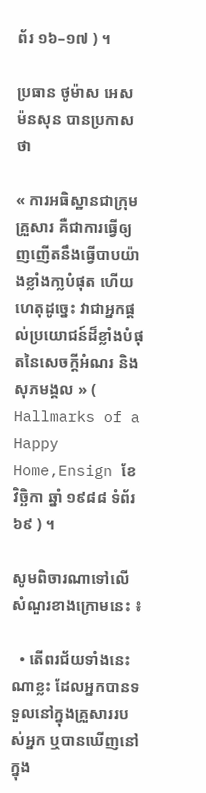ព័រ ១៦–១៧ ) ។

ប្រធាន ថូម៉ាស អេស ម៉នសុន បានប្រកាសថា

« ការអធិស្ឋានជាក្រុមគ្រួសារ គឺជាការធ្វើឲ្យញញើតនឹងធ្វើបាបយ៉ាងខ្លាំងកា្លបំផុត ហើយហេតុដូច្នេះ វាជាអ្នកផ្ដល់ប្រយោជន៍ដ៏ខ្លាំងបំផុតនៃសេចក្ដីអំណរ និងសុភមង្គល » ( Hallmarks of a Happy Home,Ensign ខែ វិច្ឆិកា ឆ្នាំ ១៩៨៨ ទំព័រ ៦៩ ) ។

សូមពិចារណាទៅលើសំណួរខាងក្រោមនេះ ៖

  • តើពរជ័យទាំងនេះណាខ្លះ ដែលអ្នកបានទទួលនៅក្នុងគ្រួសាររបស់អ្នក ឬបានឃើញនៅក្នុង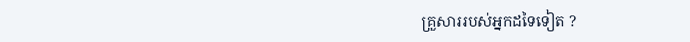គ្រួសាររបស់អ្នកដទៃទៀត ?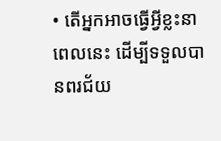• តើអ្នកអាចធ្វើអ្វីខ្លះនាពេលនេះ ដើម្បីទទួលបានពរជ័យ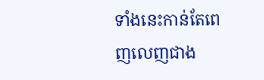ទាំងនេះកាន់តែពេញលេញជាង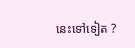នេះទៅទៀត ?